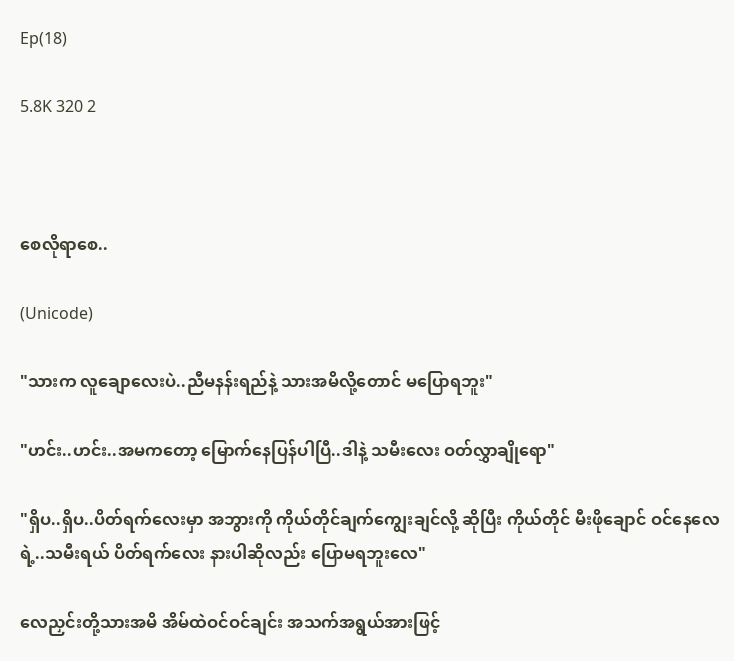Ep(18)

5.8K 320 2



စေလိုရာစေ..

(Unicode)

"သားက လူချောလေးပဲ..ညီမနန်းရည်နဲ့ သားအမိလို့တောင် မပြောရဘူး"

"ဟင်း..ဟင်း..အမကတော့ မြောက်နေပြန်ပါပြီ..ဒါနဲ့ သမီးလေး ဝတ်လွှာချိုရော"

"ရှိပ..ရှိပ..ပိတ်ရက်လေးမှာ အဘွားကို ကိုယ်တိုင်ချက်ကျွေးချင်လို့ ဆိုပြီး ကိုယ်တိုင် မီးဖိုချောင် ဝင်နေလေရဲ့..သမီးရယ် ပိတ်ရက်လေး နားပါဆိုလည်း ပြောမရဘူးလေ"

လေညှင်းတို့သားအမိ အိမ်ထဲဝင်ဝင်ချင်း အသက်အရွယ်အားဖြင့်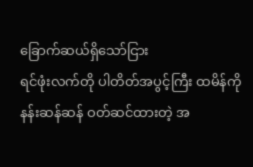ခြောက်ဆယ်ရှိသော်ငြား
ရင်ဖုံးလက်တို ပါတိတ်အပွင့်ကြီး ထမိန်ကို နန်းဆန်ဆန် ဝတ်ဆင်ထားတဲ့ အ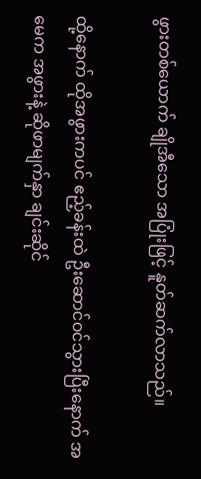ဖွားတစ်ယောက် ချိုအီသော အပြုံးဖြင့် နူတ်ဆက်လာသည်။

ထို့နောက် ထိုအဖွားကပင် ဧည့်ခန်းထဲ ဦးဆောင်ဝင်သွားပြီးနောက် အမေက အဖွားနဲ့ ဆိုဖာမျက်နှာ ချင်းဆိုင်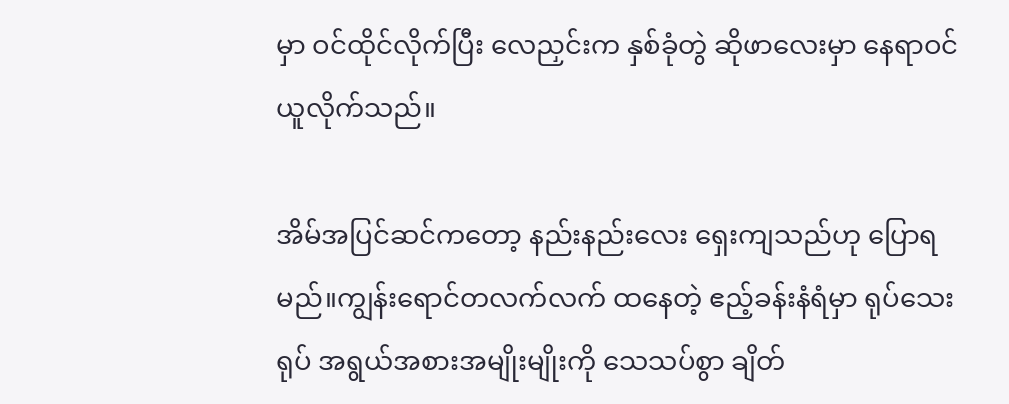မှာ ဝင်ထိုင်လိုက်ပြီး လေညှင်းက နှစ်ခုံတွဲ ဆိုဖာလေးမှာ နေရာဝင်ယူလိုက်သည်။

အိမ်အပြင်ဆင်ကတော့ နည်းနည်းလေး ရှေးကျသည်ဟု ပြောရမည်။ကျွန်းရောင်တလက်လက် ထနေတဲ့ ဧည့်ခန်းနံရံမှာ ရုပ်သေးရုပ် အရွယ်အစားအမျိုးမျိုးကို သေသပ်စွာ ချိတ်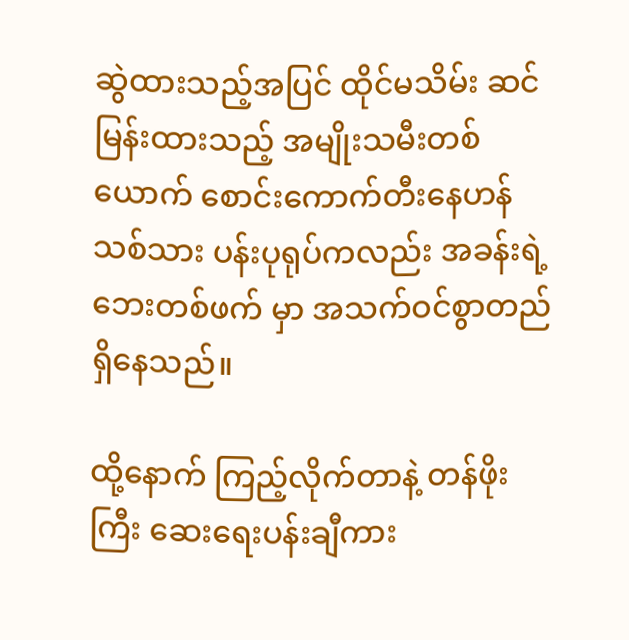ဆွဲထားသည့်အပြင် ထိုင်မသိမ်း ဆင်မြန်းထားသည့် အမျိုးသမီးတစ်ယောက် စောင်းကောက်တီးနေဟန် သစ်သား ပန်းပုရုပ်ကလည်း အခန်းရဲ့ ဘေးတစ်ဖက် မှာ အသက်ဝင်စွာတည်ရှိနေသည်။

ထို့နောက် ကြည့်လိုက်တာနဲ့ တန်ဖိုးကြီး ဆေးရေးပန်းချီကား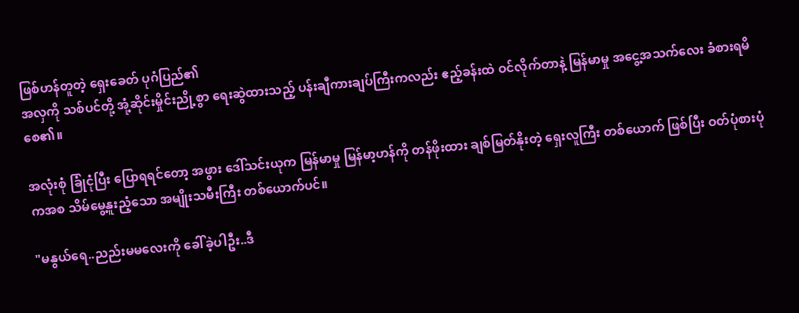ဖြစ်ဟန်တူတဲ့ ရှေးခေတ် ပုဂံပြည်၏
အလှကို သစ်ပင်တို့ အုံ့ဆိုင်းမှိုင်းညို့စွာ ရေးဆွဲထားသည့် ပန်းချီကားချပ်ကြီးကလည်း ဧည့်ခန်းထဲ ဝင်လိုက်တာနဲ့ မြန်မာမှု အငွေ့အသက်လေး ခံစားရမိစေ၏။

အလုံးစုံ ခြုံငုံပြီး ပြောရရင်တော့ အဖွား ဒေါ်သင်းယုက မြန်မာမှု မြန်မာ့ဟန်ကို တန်ဖိုးထား ချစ်မြတ်နိုးတဲ့ ရှေးလူကြီး တစ်ယောက် ဖြစ်ပြီး ဝတ်ပုံစားပုံကအစ သိမ်မွေ့နူးညံ့သော အမျိုးသမီးကြီး တစ်ယောက်ပင်။

"မနွယ်ရေ..ညည်းမမလေးကို ခေါ်ခဲ့ပါဦး..ဒီ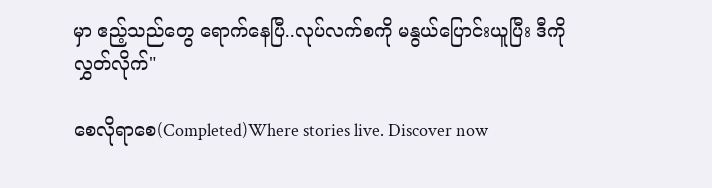မှာ ဧည့်သည်တွေ ရောက်နေပြီ..လုပ်လက်စကို မနွယ်ပြောင်းယူပြီး ဒီကိုလွှတ်လိုက်"

စေလိုရာစေ(Completed)Where stories live. Discover now